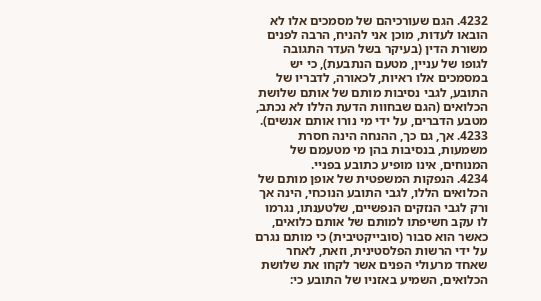4232. הגם שעורכיהם של מסמכים אלו לא הובאו לעדות, מוכן אני להניח, הרבה לפנים משורת הדין (בעיקר בשל העדר התגובה לגופו של עניין, מטעם הנתבעת), כי יש במסמכים אלו ראיות, לכאורה, לדבריו של התובע, לגבי נסיבות מותם של אותם שלושת הכלואים (הגם שבחוות הדעת הללו לא נכתב, מטבע הדברים, על ידי מי נורו אותם אנשים).
4233. אך, גם כך, ההנחה הינה חסרת משמעות, בנסיבות בהן מי מטעמם של המנוחים, אינו מופיע כתובע בפניי.
4234. הנפקות המשפטית של אופן מותם של הכלואים הללו, לגבי התובע הנוכחי, הינה אך ורק לגבי הנזקים הנפשיים, שלטענתו, נגרמו לו עקב חשיפתו למותם של אותם כלואים, כאשר הוא סבור (סובייקטיבית) כי מותם נגרם על ידי הרשות הפלסטינית, וזאת, לאחר שאחד מרעולי הפנים אשר לקחו את שלושת הכלואים, השמיע באזניו של התובע כי: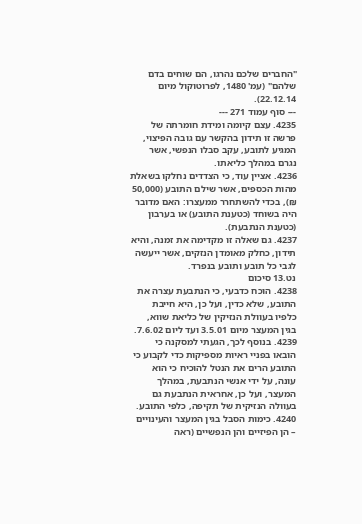"החברים שלכם נהרגו, הם שוחים בדם שלהם" (עמ' 1480, לפרוטוקול מיום 22.12.14).
--- סוף עמוד 271 ---
4235. עצם קיומה ומידת חומרתה של פרשה זו תידון בהקשר עם גובה הפיצוי, המגיע לתובע, עקב סבלו הנפשי, אשר נגרם במהלך כליאתו.
4236. אציין עוד, כי הצדדים נחלקו בשאלת מהות הכספים, אשר שילם התובע (50,000 ₪), בכדי להשתחרר ממעצרו: האם מדובר היה בשוחד (כטענת התובע) או בערבון (כטענת הנתבעת).
4237. גם שאלה זו מקדימה את זמנה, והיא תידון, כחלק מאומדן הנזקים, אשר ייעשה לגבי כל תובע ותובע בנפרד.
נט.13 סיכום
4238. הוכח כדבעי, כי הנתבעת עצרה את התובע, שלא כדין, ועל כן, היא חייבת כלפיו בעוולת הנזיקין של כליאת שווא, בגין המעצר מיום 3.5.01 ועד ליום 7.6.02.
4239. בנוסף לכך, הגעתי למסקנה כי הובאו בפניי ראיות מספיקות כדי לקבוע כי התובע הרים את הנטל להוכיח כי הוא עונה, על ידי אנשי הנתבעת, במהלך המעצר, ועל כן, אחראית הנתבעת גם בעוולה הנזיקית של תקיפה, כלפי התובע.
4240. כימות הסבל בגין המעצר והעינויים – הן הפיזיים והן הנפשיים (ראה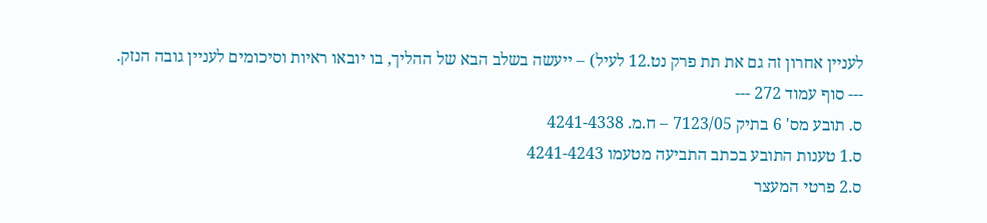לעניין אחרון זה גם את תת פרק נט.12 לעיל) – ייעשה בשלב הבא של ההליך, בו יובאו ראיות וסיכומים לעניין גובה הנזק.
--- סוף עמוד 272 ---
ס. תובע מס' 6 בתיק 7123/05 – ח.מ. 4241-4338
ס.1 טענות התובע בכתב התביעה מטעמו 4241-4243
ס.2 פרטי המעצר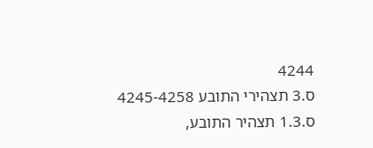4244
ס.3 תצהירי התובע 4245-4258
ס.1.3 תצהיר התובע,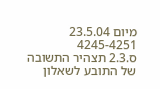מיום 23.5.04 4245-4251
ס.2.3 תצהיר התשובה של התובע לשאלון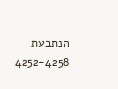הנתבעת 4252-4258